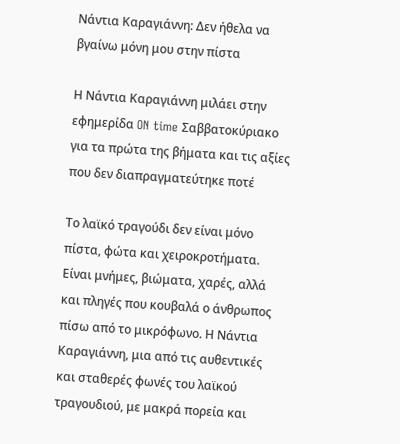Νάντια Καραγιάννη: Δεν ήθελα να βγαίνω μόνη μου στην πίστα

Η Νάντια Καραγιάννη μιλάει στην εφημερίδα ON time Σαββατοκύριακο για τα πρώτα της βήματα και τις αξίες που δεν διαπραγματεύτηκε ποτέ

Το λαϊκό τραγούδι δεν είναι μόνο πίστα, φώτα και χειροκροτήματα. Είναι μνήμες, βιώματα, χαρές, αλλά και πληγές που κουβαλά ο άνθρωπος πίσω από το μικρόφωνο. Η Νάντια Καραγιάννη, μια από τις αυθεντικές και σταθερές φωνές του λαϊκού τραγουδιού, με μακρά πορεία και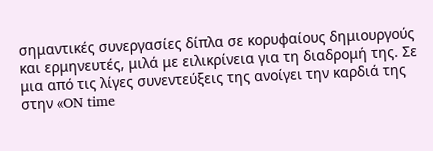σημαντικές συνεργασίες δίπλα σε κορυφαίους δημιουργούς και ερμηνευτές, μιλά με ειλικρίνεια για τη διαδρομή της. Σε μια από τις λίγες συνεντεύξεις της ανοίγει την καρδιά της στην «ON time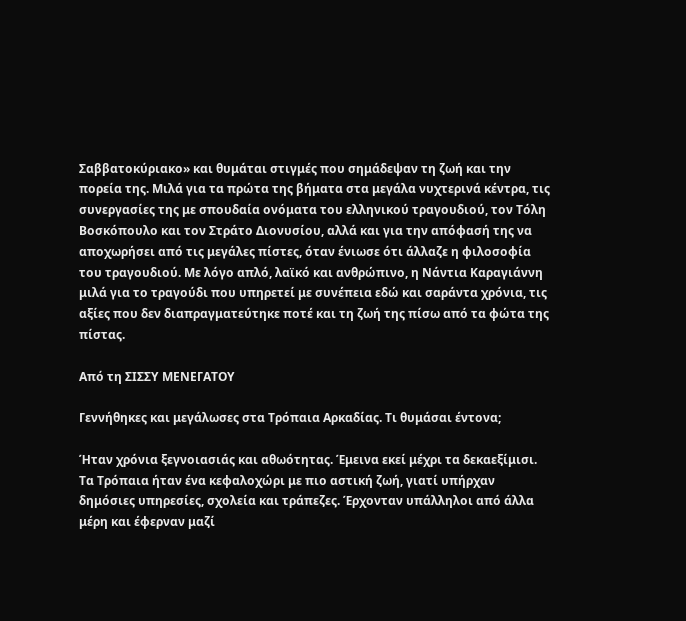Σαββατοκύριακο» και θυμάται στιγμές που σημάδεψαν τη ζωή και την πορεία της. Μιλά για τα πρώτα της βήματα στα μεγάλα νυχτερινά κέντρα, τις συνεργασίες της με σπουδαία ονόματα του ελληνικού τραγουδιού, τον Τόλη Βοσκόπουλο και τον Στράτο Διονυσίου, αλλά και για την απόφασή της να αποχωρήσει από τις μεγάλες πίστες, όταν ένιωσε ότι άλλαζε η φιλοσοφία του τραγουδιού. Με λόγο απλό, λαϊκό και ανθρώπινο, η Νάντια Καραγιάννη μιλά για το τραγούδι που υπηρετεί με συνέπεια εδώ και σαράντα χρόνια, τις αξίες που δεν διαπραγματεύτηκε ποτέ και τη ζωή της πίσω από τα φώτα της πίστας.

Από τη ΣΙΣΣΥ ΜΕΝΕΓΑΤΟΥ

Γεννήθηκες και μεγάλωσες στα Τρόπαια Αρκαδίας. Τι θυμάσαι έντονα;

Ήταν χρόνια ξεγνοιασιάς και αθωότητας. Έμεινα εκεί μέχρι τα δεκαεξίμισι. Τα Τρόπαια ήταν ένα κεφαλοχώρι με πιο αστική ζωή, γιατί υπήρχαν δημόσιες υπηρεσίες, σχολεία και τράπεζες. Έρχονταν υπάλληλοι από άλλα μέρη και έφερναν μαζί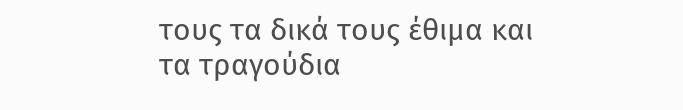τους τα δικά τους έθιμα και τα τραγούδια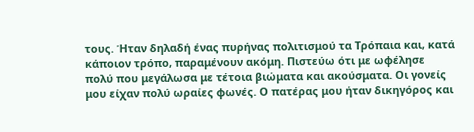τους. Ήταν δηλαδή ένας πυρήνας πολιτισμού τα Τρόπαια και, κατά κάποιον τρόπο, παραμένουν ακόμη. Πιστεύω ότι με ωφέλησε πολύ που μεγάλωσα με τέτοια βιώματα και ακούσματα. Οι γονείς μου είχαν πολύ ωραίες φωνές. Ο πατέρας μου ήταν δικηγόρος και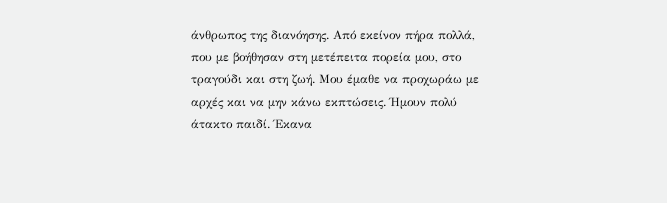άνθρωπος της διανόησης. Από εκείνον πήρα πολλά, που με βοήθησαν στη μετέπειτα πορεία μου, στο τραγούδι και στη ζωή. Μου έμαθε να προχωράω με αρχές και να μην κάνω εκπτώσεις. Ήμουν πολύ άτακτο παιδί. Έκανα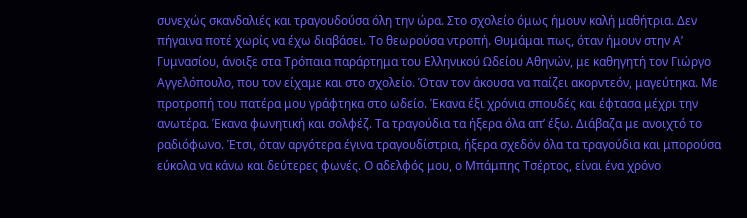συνεχώς σκανδαλιές και τραγουδούσα όλη την ώρα. Στο σχολείο όμως ήμουν καλή μαθήτρια. Δεν πήγαινα ποτέ χωρίς να έχω διαβάσει. Το θεωρούσα ντροπή. Θυμάμαι πως, όταν ήμουν στην Α’ Γυμνασίου, άνοιξε στα Τρόπαια παράρτημα του Ελληνικού Ωδείου Αθηνών, με καθηγητή τον Γιώργο Αγγελόπουλο, που τον είχαμε και στο σχολείο. Όταν τον άκουσα να παίζει ακορντεόν, μαγεύτηκα. Με προτροπή του πατέρα μου γράφτηκα στο ωδείο. Έκανα έξι χρόνια σπουδές και έφτασα μέχρι την ανωτέρα. Έκανα φωνητική και σολφέζ. Τα τραγούδια τα ήξερα όλα απ’ έξω. Διάβαζα με ανοιχτό το ραδιόφωνο. Έτσι, όταν αργότερα έγινα τραγουδίστρια, ήξερα σχεδόν όλα τα τραγούδια και μπορούσα εύκολα να κάνω και δεύτερες φωνές. Ο αδελφός μου, ο Μπάμπης Τσέρτος, είναι ένα χρόνο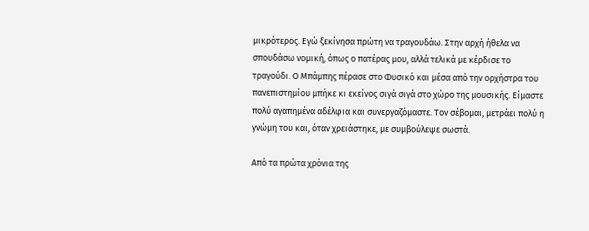μικρότερος. Εγώ ξεκίνησα πρώτη να τραγουδάω. Στην αρχή ήθελα να σπουδάσω νομική, όπως ο πατέρας μου, αλλά τελικά με κέρδισε το τραγούδι. Ο Μπάμπης πέρασε στο Φυσικό και μέσα από την ορχήστρα του πανεπιστημίου μπήκε κι εκείνος σιγά σιγά στο χώρο της μουσικής. Είμαστε πολύ αγαπημένα αδέλφια και συνεργαζόμαστε. Τον σέβομαι, μετράει πολύ η γνώμη του και, όταν χρειάστηκε, με συμβούλεψε σωστά.

Από τα πρώτα χρόνια της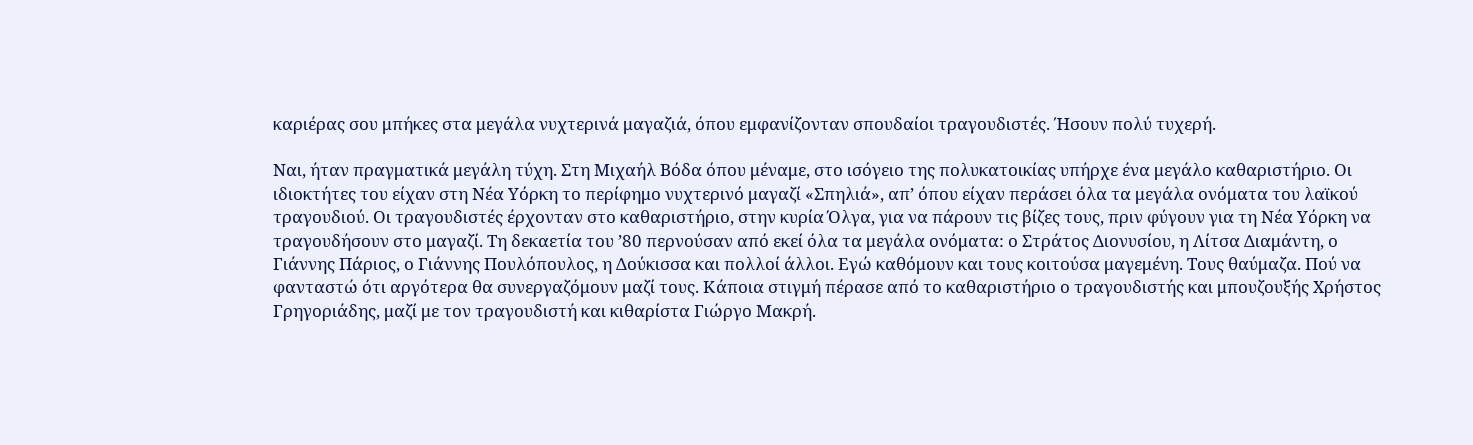καριέρας σου μπήκες στα μεγάλα νυχτερινά μαγαζιά, όπου εμφανίζονταν σπουδαίοι τραγουδιστές. Ήσουν πολύ τυχερή.

Ναι, ήταν πραγματικά μεγάλη τύχη. Στη Μιχαήλ Βόδα όπου μέναμε, στο ισόγειο της πολυκατοικίας υπήρχε ένα μεγάλο καθαριστήριο. Οι ιδιοκτήτες του είχαν στη Νέα Υόρκη το περίφημο νυχτερινό μαγαζί «Σπηλιά», απ’ όπου είχαν περάσει όλα τα μεγάλα ονόματα του λαϊκού τραγουδιού. Οι τραγουδιστές έρχονταν στο καθαριστήριο, στην κυρία Όλγα, για να πάρουν τις βίζες τους, πριν φύγουν για τη Νέα Υόρκη να τραγουδήσουν στο μαγαζί. Τη δεκαετία του ’80 περνούσαν από εκεί όλα τα μεγάλα ονόματα: ο Στράτος Διονυσίου, η Λίτσα Διαμάντη, ο Γιάννης Πάριος, ο Γιάννης Πουλόπουλος, η Δούκισσα και πολλοί άλλοι. Εγώ καθόμουν και τους κοιτούσα μαγεμένη. Τους θαύμαζα. Πού να φανταστώ ότι αργότερα θα συνεργαζόμουν μαζί τους. Κάποια στιγμή πέρασε από το καθαριστήριο ο τραγουδιστής και μπουζουξής Χρήστος Γρηγοριάδης, μαζί με τον τραγουδιστή και κιθαρίστα Γιώργο Μακρή.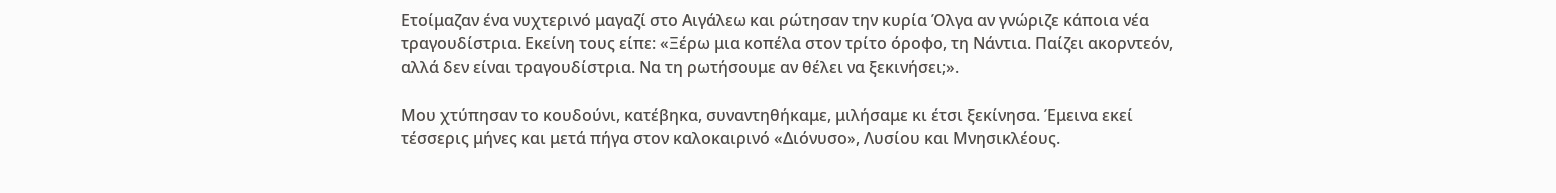Ετοίμαζαν ένα νυχτερινό μαγαζί στο Αιγάλεω και ρώτησαν την κυρία Όλγα αν γνώριζε κάποια νέα τραγουδίστρια. Εκείνη τους είπε: «Ξέρω μια κοπέλα στον τρίτο όροφο, τη Νάντια. Παίζει ακορντεόν, αλλά δεν είναι τραγουδίστρια. Να τη ρωτήσουμε αν θέλει να ξεκινήσει;».

Μου χτύπησαν το κουδούνι, κατέβηκα, συναντηθήκαμε, μιλήσαμε κι έτσι ξεκίνησα. Έμεινα εκεί τέσσερις μήνες και μετά πήγα στον καλοκαιρινό «Διόνυσο», Λυσίου και Μνησικλέους.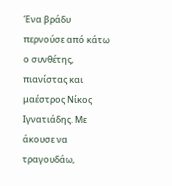Ένα βράδυ περνούσε από κάτω ο συνθέτης, πιανίστας και μαέστρος Νίκος Ιγνατιάδης. Με άκουσε να τραγουδάω,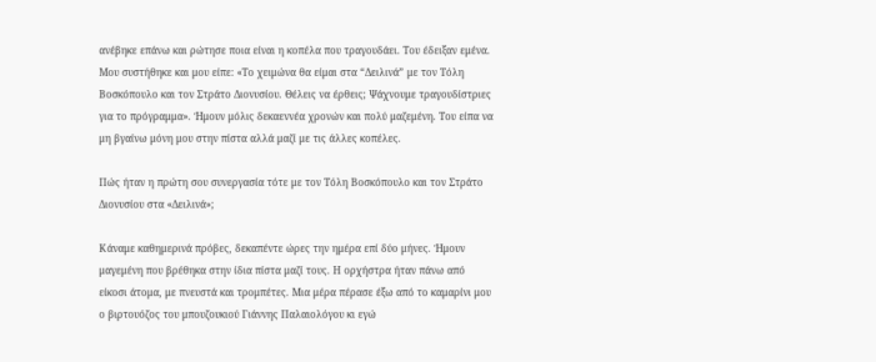ανέβηκε επάνω και ρώτησε ποια είναι η κοπέλα που τραγουδάει. Του έδειξαν εμένα. Μου συστήθηκε και μου είπε: «Το χειμώνα θα είμαι στα “Δειλινά” με τον Τόλη Βοσκόπουλο και τον Στράτο Διονυσίου. Θέλεις να έρθεις; Ψάχνουμε τραγουδίστριες για το πρόγραμμα». Ήμουν μόλις δεκαεννέα χρονών και πολύ μαζεμένη. Του είπα να μη βγαίνω μόνη μου στην πίστα αλλά μαζί με τις άλλες κοπέλες.

Πώς ήταν η πρώτη σου συνεργασία τότε με τον Τόλη Βοσκόπουλο και τον Στράτο Διονυσίου στα «Δειλινά»;

Κάναμε καθημερινά πρόβες, δεκαπέντε ώρες την ημέρα επί δύο μήνες. Ήμουν μαγεμένη που βρέθηκα στην ίδια πίστα μαζί τους. Η ορχήστρα ήταν πάνω από είκοσι άτομα, με πνευστά και τρομπέτες. Μια μέρα πέρασε έξω από το καμαρίνι μου ο βιρτουόζος του μπουζουκιού Γιάννης Παλαιολόγου κι εγώ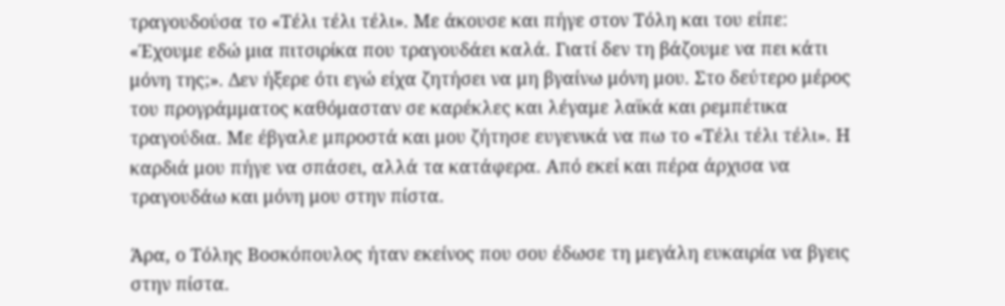τραγουδούσα το «Τέλι τέλι τέλι». Με άκουσε και πήγε στον Τόλη και του είπε: «Έχουμε εδώ μια πιτσιρίκα που τραγουδάει καλά. Γιατί δεν τη βάζουμε να πει κάτι μόνη της;». Δεν ήξερε ότι εγώ είχα ζητήσει να μη βγαίνω μόνη μου. Στο δεύτερο μέρος του προγράμματος καθόμασταν σε καρέκλες και λέγαμε λαϊκά και ρεμπέτικα τραγούδια. Με έβγαλε μπροστά και μου ζήτησε ευγενικά να πω το «Τέλι τέλι τέλι». Η καρδιά μου πήγε να σπάσει, αλλά τα κατάφερα. Από εκεί και πέρα άρχισα να τραγουδάω και μόνη μου στην πίστα.

Άρα, ο Τόλης Βοσκόπουλος ήταν εκείνος που σου έδωσε τη μεγάλη ευκαιρία να βγεις στην πίστα.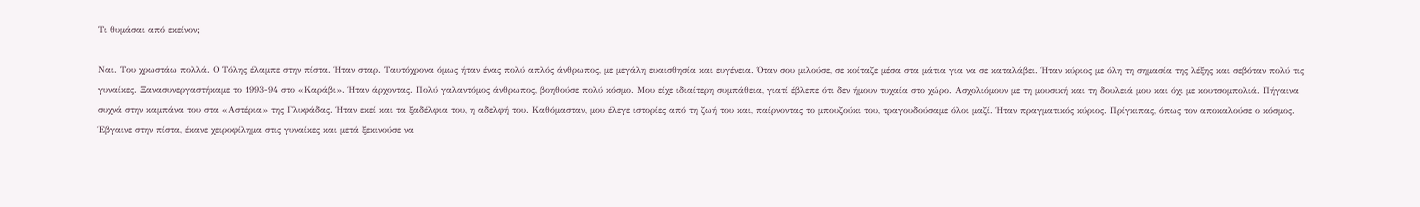Τι θυμάσαι από εκείνον;

Ναι. Του χρωστάω πολλά. Ο Τόλης έλαμπε στην πίστα. Ήταν σταρ. Ταυτόχρονα όμως ήταν ένας πολύ απλός άνθρωπος, με μεγάλη ευαισθησία και ευγένεια. Όταν σου μιλούσε, σε κοίταζε μέσα στα μάτια για να σε καταλάβει. Ήταν κύριος με όλη τη σημασία της λέξης και σεβόταν πολύ τις γυναίκες. Ξανασυνεργαστήκαμε το 1993-94 στο «Καράβι». Ήταν άρχοντας. Πολύ γαλαντόμος άνθρωπος, βοηθούσε πολύ κόσμο. Μου είχε ιδιαίτερη συμπάθεια, γιατί έβλεπε ότι δεν ήμουν τυχαία στο χώρο. Ασχολιόμουν με τη μουσική και τη δουλειά μου και όχι με κουτσομπολιά. Πήγαινα συχνά στην καμπάνα του στα «Αστέρια» της Γλυφάδας. Ήταν εκεί και τα ξαδέλφια του, η αδελφή του. Καθόμασταν, μου έλεγε ιστορίες από τη ζωή του και, παίρνοντας το μπουζούκι του, τραγουδούσαμε όλοι μαζί. Ήταν πραγματικός κύριος. Πρίγκιπας, όπως τον αποκαλούσε ο κόσμος. Έβγαινε στην πίστα, έκανε χειροφίλημα στις γυναίκες και μετά ξεκινούσε να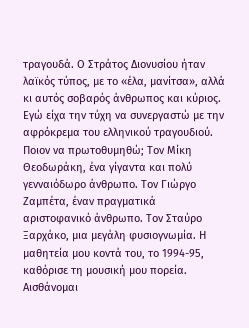τραγουδά. Ο Στράτος Διονυσίου ήταν λαϊκός τύπος, με το «έλα, μανίτσα», αλλά κι αυτός σοβαρός άνθρωπος και κύριος. Εγώ είχα την τύχη να συνεργαστώ με την αφρόκρεμα του ελληνικού τραγουδιού. Ποιον να πρωτοθυμηθώ; Τον Μίκη Θεοδωράκη, ένα γίγαντα και πολύ γενναιόδωρο άνθρωπο. Τον Γιώργο Ζαμπέτα, έναν πραγματικά αριστοφανικό άνθρωπο. Τον Σταύρο Ξαρχάκο, μια μεγάλη φυσιογνωμία. Η μαθητεία μου κοντά του, το 1994-95, καθόρισε τη μουσική μου πορεία. Αισθάνομαι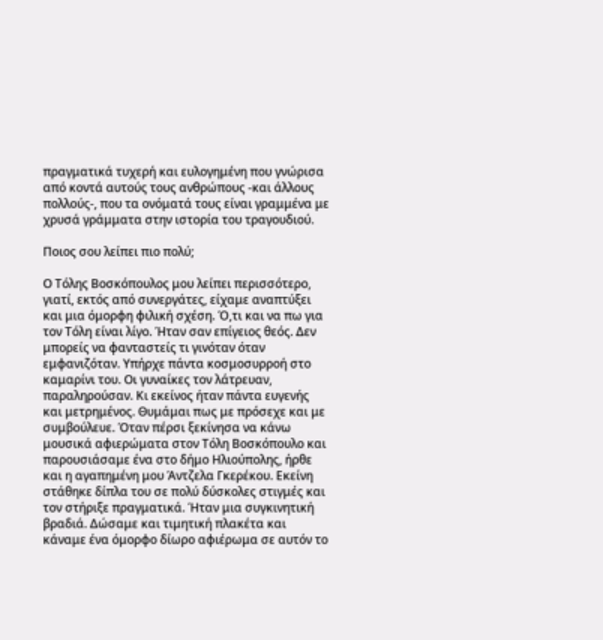πραγματικά τυχερή και ευλογημένη που γνώρισα από κοντά αυτούς τους ανθρώπους -και άλλους πολλούς-, που τα ονόματά τους είναι γραμμένα με χρυσά γράμματα στην ιστορία του τραγουδιού.

Ποιος σου λείπει πιο πολύ;

Ο Τόλης Βοσκόπουλος μου λείπει περισσότερο, γιατί, εκτός από συνεργάτες, είχαμε αναπτύξει και μια όμορφη φιλική σχέση. Ό,τι και να πω για τον Τόλη είναι λίγο. Ήταν σαν επίγειος θεός. Δεν μπορείς να φανταστείς τι γινόταν όταν εμφανιζόταν. Υπήρχε πάντα κοσμοσυρροή στο καμαρίνι του. Οι γυναίκες τον λάτρευαν, παραληρούσαν. Κι εκείνος ήταν πάντα ευγενής και μετρημένος. Θυμάμαι πως με πρόσεχε και με συμβούλευε. Όταν πέρσι ξεκίνησα να κάνω μουσικά αφιερώματα στον Τόλη Βοσκόπουλο και παρουσιάσαμε ένα στο δήμο Ηλιούπολης, ήρθε και η αγαπημένη μου Άντζελα Γκερέκου. Εκείνη στάθηκε δίπλα του σε πολύ δύσκολες στιγμές και τον στήριξε πραγματικά. Ήταν μια συγκινητική βραδιά. Δώσαμε και τιμητική πλακέτα και κάναμε ένα όμορφο δίωρο αφιέρωμα σε αυτόν το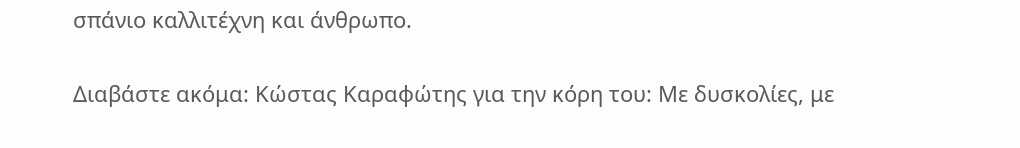σπάνιο καλλιτέχνη και άνθρωπο.

Διαβάστε ακόμα: Κώστας Καραφώτης για την κόρη του: Με δυσκολίες, με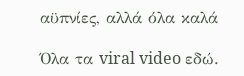αϋπνίες, αλλά όλα καλά

Όλα τα viral video εδώ.